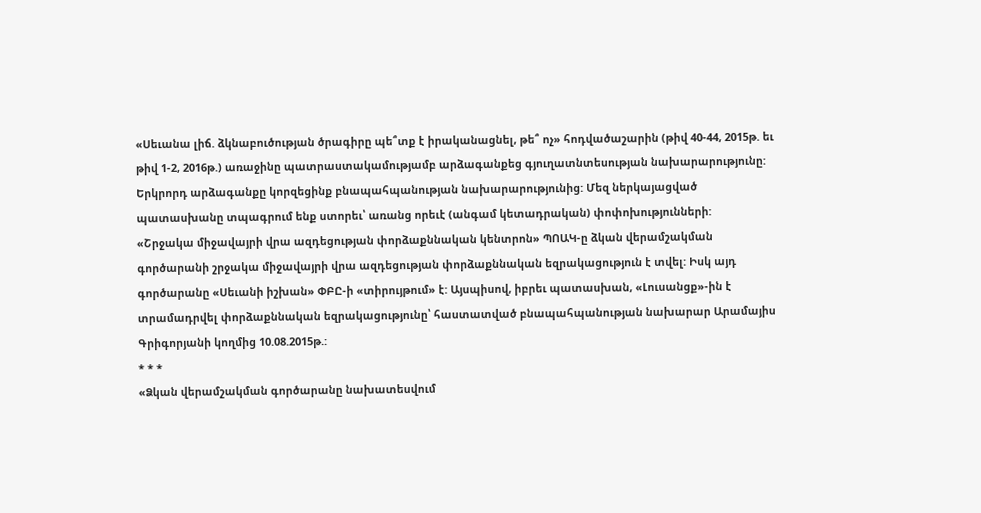«Սեւանա լիճ. ձկնաբուծության ծրագիրը պե՞տք է իրականացնել, թե՞ ոչ» հոդվածաշարին (թիվ 40-44, 2015թ. եւ թիվ 1-2, 2016թ.) առաջինը պատրաստակամությամբ արձագանքեց գյուղատնտեսության նախարարությունը: Երկրորդ արձագանքը կորզեցինք բնապահպանության նախարարությունից: Մեզ ներկայացված պատասխանը տպագրում ենք ստորեւ՝ առանց որեւէ (անգամ կետադրական) փոփոխությունների:
«Շրջակա միջավայրի վրա ազդեցության փորձաքննական կենտրոն» ՊՈԱԿ-ը ձկան վերամշակման գործարանի շրջակա միջավայրի վրա ազդեցության փորձաքննական եզրակացություն է տվել: Իսկ այդ գործարանը «Սեւանի իշխան» ՓԲԸ-ի «տիրույթում» է: Այսպիսով, իբրեւ պատասխան, «Լուսանցք»-ին է տրամադրվել փորձաքննական եզրակացությունը՝ հաստատված բնապահպանության նախարար Արամայիս Գրիգորյանի կողմից 10.08.2015թ.:
* * *
«Ձկան վերամշակման գործարանը նախատեսվում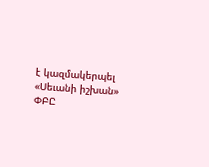է կազմակերպել «Սեւանի իշխան» ՓԲԸ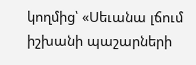կողմից՝ «Սեւանա լճում իշխանի պաշարների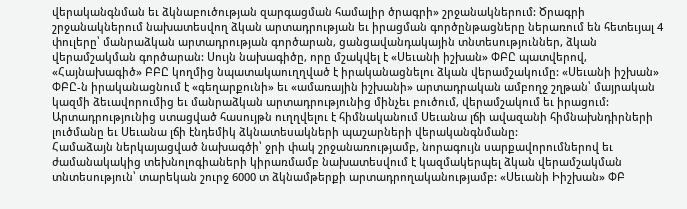վերականգնման եւ ձկնաբուծության զարգացման համալիր ծրագրի» շրջանակներում: Ծրագրի շրջանակներում նախատեսվող ձկան արտադրության եւ իրացման գործընթացները ներառում են հետեւյալ 4 փուլերը՝ մանրաձկան արտադրության գործարան, ցանցավանդակային տնտեսություններ, ձկան վերամշակման գործարան: Սույն նախագիծը, որը մշակվել է «Սեւանի իշխան» ՓԲԸ պատվերով, «Հայնախագիծ» ԲԲԸ կողմից նպատակաուղղված է իրականացնելու ձկան վերամշակումը: «Սեւանի իշխան» ՓԲԸ-ն իրականացնում է «գեղարքունի» եւ «ամառային իշխանի» արտադրական ամբողջ շղթան՝ մայրական կազմի ձեւավորումից եւ մանրաձկան արտադրությունից մինչեւ բուծում, վերամշակում եւ իրացում: Արտադրությունից ստացված հասույթն ուղղվելու է հիմնականում Սեւանա լճի ավազանի հիմնախնդիրների լուծմանը եւ Սեւանա լճի էնդեմիկ ձկնատեսակների պաշարների վերականգնմանը:
Համաձայն ներկայացված նախագծի՝ ջրի փակ շրջանառությամբ, նորագույն սարքավորումներով եւ ժամանակակից տեխնոլոգիաների կիրառմամբ նախատեսվում է կազմակերպել ձկան վերամշակման տնտեսություն՝ տարեկան շուրջ 6000 տ ձկնամթերքի արտադրողականությամբ: «Սեւանի Իիշխան» ՓԲ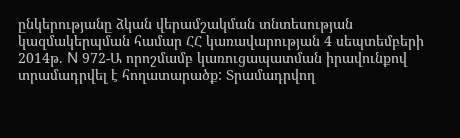ընկերությանը ձկան վերամշակման տնտեսության կազմակերպման համար ՀՀ կառավարության 4 սեպտեմբերի 2014թ. N 972-Ա որոշմամբ կառուցապատման իրավունքով տրամադրվել է հողատարածք: Տրամադրվող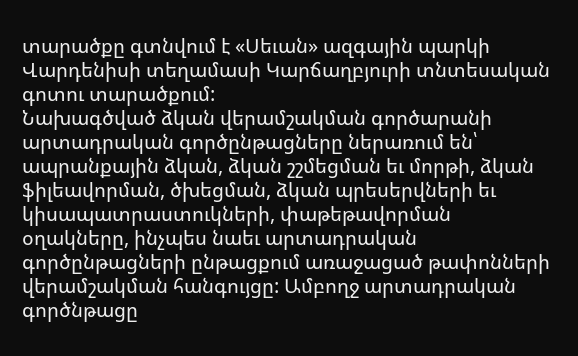տարածքը գտնվում է «Սեւան» ազգային պարկի Վարդենիսի տեղամասի Կարճաղբյուրի տնտեսական գոտու տարածքում:
Նախագծված ձկան վերամշակման գործարանի արտադրական գործընթացները ներառում են՝ ապրանքային ձկան, ձկան շշմեցման եւ մորթի, ձկան ֆիլեավորման, ծխեցման, ձկան պրեսերվների եւ կիսապատրաստուկների, փաթեթավորման օղակները, ինչպես նաեւ արտադրական գործընթացների ընթացքում առաջացած թափոնների վերամշակման հանգույցը: Ամբողջ արտադրական գործնթացը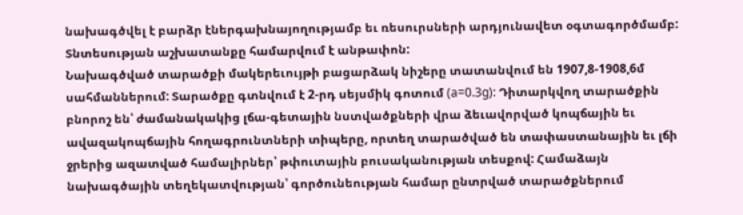նախագծվել է բարձր էներգախնայողությամբ եւ ռեսուրսների արդյունավետ օգտագործմամբ: Տնտեսության աշխատանքը համարվում է անթափոն:
Նախագծված տարածքի մակերեւույթի բացարձակ նիշերը տատանվում են 1907,8-1908,6մ սահմաններում: Տարածքը գտնվում է 2-րդ սեյսմիկ գոտում (a=0.3g): Դիտարկվող տարածքին բնորոշ են՝ ժամանակակից լճա-գետային նստվածքների վրա ձեւավորված կոպճային եւ ավազակոպճային հողագրունտների տիպերը, որտեղ տարածված են տափաստանային եւ լճի ջրերից ազատված համալիրներ՝ թփուտային բուսականության տեսքով: Համաձայն նախագծային տեղեկատվության՝ գործունեության համար ընտրված տարածքներում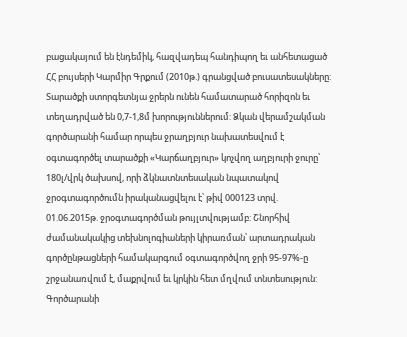բացակայում են էնդեմիկ, հազվադեպ հանդիպող եւ անհետացած ՀՀ բույսերի Կարմիր Գրքում (2010թ.) գրանցված բուսատեսակները:
Տարածքի ստորգետնյա ջրերն ունեն համատարած հորիզոն եւ տեղադրված են 0,7-1,8մ խորություններում: Ձկան վերամշակման գործարանի համար որպես ջրաղբյուր նախատեսվում է օգտագործել տարածքի «Կարճաղբյուր» կոչվող աղբյուրի ջուրը՝ 180լ/վրկ ծախսով, որի ձկնատնտեսական նպատակով ջրօգտագործումն իրականացվելու է՝ թիվ 000123 տրվ. 01.06.2015թ. ջրօգտագործման թույլտվությամբ: Շնորհիվ ժամանակակից տեխնոլոգիաների կիրառման՝ արտադրական գործընթացների համակարգում օգտագործվող ջրի 95-97%-ը շրջանառվում է, մաքրվում եւ կրկին հետ մղվում տնտեսություն:
Գործարանի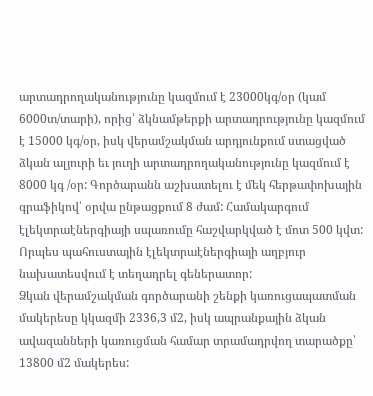արտադրողականությունը կազմում է 23000կգ/օր (կամ 6000տ/տարի), որից՝ ձկնամթերքի արտադրությունը կազմում է 15000 կգ/օր, իսկ վերամշակման արդյունքում ստացված ձկան ալյուրի եւ յուղի արտադրողականությունը կազմում է 8000 կգ /օր: Գործարանն աշխատելու է մեկ հերթափոխային գրաֆիկով՝ օրվա ընթացքում 8 ժամ: Համակարգում էլեկտրաէներգիայի սպառումը հաշվարկված է մոտ 500 կվտ: Որպես պահուստային էլեկտրաէներգիայի աղբյուր նախատեսվում է տեղադրել գեներատոր:
Ձկան վերամշակման գործարանի շենքի կառուցապատման մակերեսը կկազմի 2336,3 մ2, իսկ ապրանքային ձկան ավազանների կառուցման համար տրամադրվող տարածքը՝ 13800 մ2 մակերես: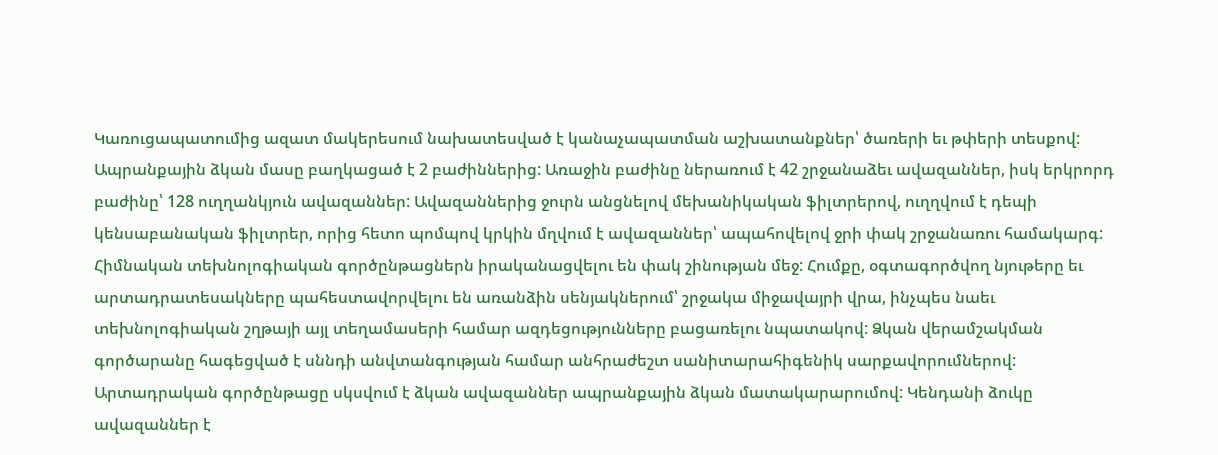Կառուցապատումից ազատ մակերեսում նախատեսված է կանաչապատման աշխատանքներ՝ ծառերի եւ թփերի տեսքով:
Ապրանքային ձկան մասը բաղկացած է 2 բաժիններից: Առաջին բաժինը ներառում է 42 շրջանաձեւ ավազաններ, իսկ երկրորդ բաժինը՝ 128 ուղղանկյուն ավազաններ: Ավազաններից ջուրն անցնելով մեխանիկական ֆիլտրերով, ուղղվում է դեպի կենսաբանական ֆիլտրեր, որից հետո պոմպով կրկին մղվում է ավազաններ՝ ապահովելով ջրի փակ շրջանառու համակարգ:
Հիմնական տեխնոլոգիական գործընթացներն իրականացվելու են փակ շինության մեջ: Հումքը, օգտագործվող նյութերը եւ արտադրատեսակները պահեստավորվելու են առանձին սենյակներում՝ շրջակա միջավայրի վրա, ինչպես նաեւ տեխնոլոգիական շղթայի այլ տեղամասերի համար ազդեցությունները բացառելու նպատակով: Ձկան վերամշակման գործարանը հագեցված է սննդի անվտանգության համար անհրաժեշտ սանիտարահիգենիկ սարքավորումներով:
Արտադրական գործընթացը սկսվում է ձկան ավազաններ ապրանքային ձկան մատակարարումով: Կենդանի ձուկը ավազաններ է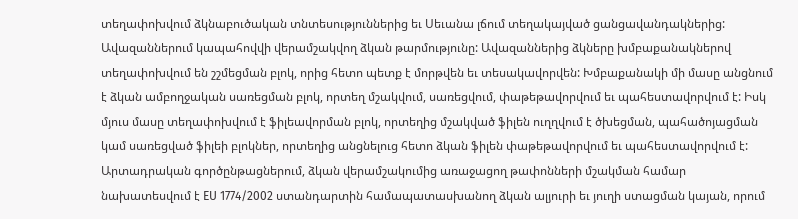տեղափոխվում ձկնաբուծական տնտեսություններից եւ Սեւանա լճում տեղակայված ցանցավանդակներից: Ավազաններում կապահովվի վերամշակվող ձկան թարմությունը: Ավազաններից ձկները խմբաքանակներով տեղափոխվում են շշմեցման բլոկ, որից հետո պետք է մորթվեն եւ տեսակավորվեն: Խմբաքանակի մի մասը անցնում է ձկան ամբողջական սառեցման բլոկ, որտեղ մշակվում, սառեցվում, փաթեթավորվում եւ պահեստավորվում է: Իսկ մյուս մասը տեղափոխվում է ֆիլեավորման բլոկ, որտեղից մշակված ֆիլեն ուղղվում է ծխեցման, պահածոյացման կամ սառեցված ֆիլեի բլոկներ, որտեղից անցնելուց հետո ձկան ֆիլեն փաթեթավորվում եւ պահեստավորվում է:
Արտադրական գործընթացներում, ձկան վերամշակումից առաջացող թափոնների մշակման համար նախատեսվում է EU 1774/2002 ստանդարտին համապատասխանող ձկան ալյուրի եւ յուղի ստացման կայան, որում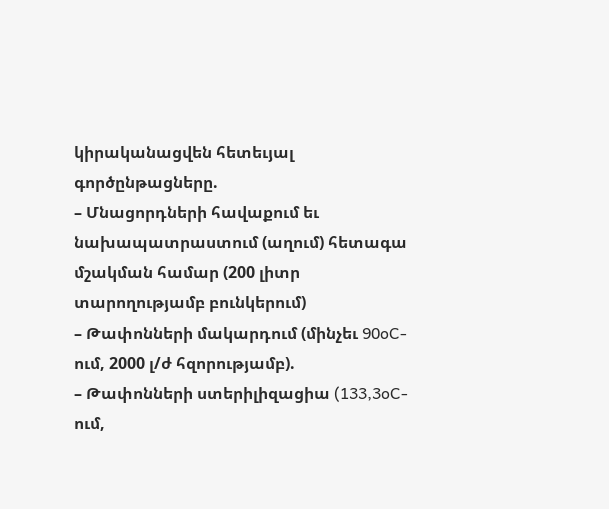կիրականացվեն հետեւյալ գործընթացները.
– Մնացորդների հավաքում եւ նախապատրաստում (աղում) հետագա մշակման համար (200 լիտր տարողությամբ բունկերում)
– Թափոնների մակարդում (մինչեւ 90oC-ում, 2000 լ/ժ հզորությամբ).
– Թափոնների ստերիլիզացիա (133,3oC-ում,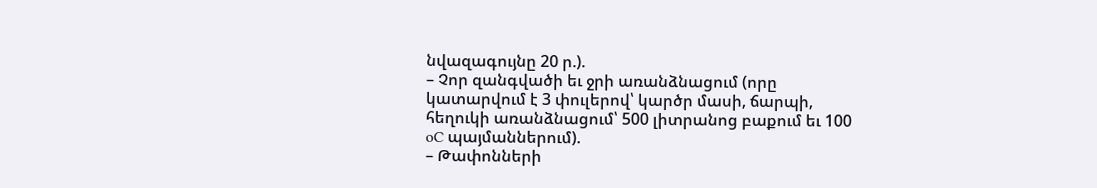նվազագույնը 20 ր.).
– Չոր զանգվածի եւ ջրի առանձնացում (որը կատարվում է 3 փուլերով՝ կարծր մասի, ճարպի, հեղուկի առանձնացում՝ 500 լիտրանոց բաքում եւ 100 oC պայմաններում).
– Թափոնների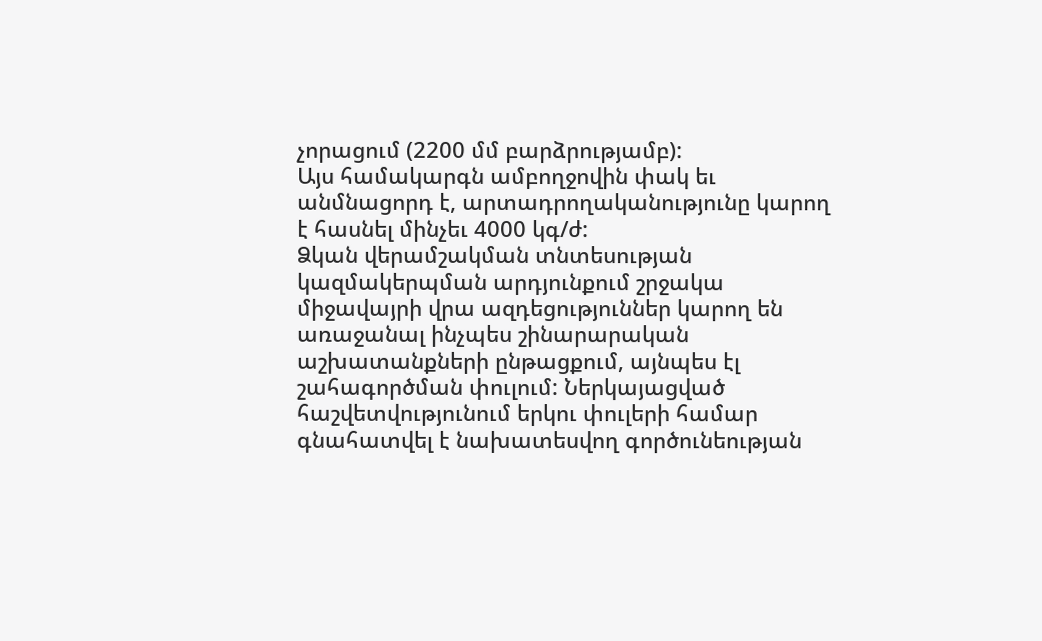չորացում (2200 մմ բարձրությամբ):
Այս համակարգն ամբողջովին փակ եւ անմնացորդ է, արտադրողականությունը կարող է հասնել մինչեւ 4000 կգ/ժ:
Ձկան վերամշակման տնտեսության կազմակերպման արդյունքում շրջակա միջավայրի վրա ազդեցություններ կարող են առաջանալ ինչպես շինարարական աշխատանքների ընթացքում, այնպես էլ շահագործման փուլում: Ներկայացված հաշվետվությունում երկու փուլերի համար գնահատվել է նախատեսվող գործունեության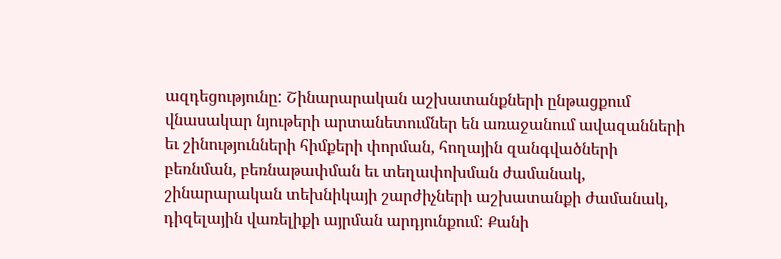ազդեցությունը: Շինարարական աշխատանքների ընթացքում վնասակար նյութերի արտանետումներ են առաջանում ավազանների եւ շինությունների հիմքերի փորման, հողային զանգվածների բեռնման, բեռնաթափման եւ տեղափոխման ժամանակ, շինարարական տեխնիկայի շարժիչների աշխատանքի ժամանակ, դիզելային վառելիքի այրման արդյունքում: Քանի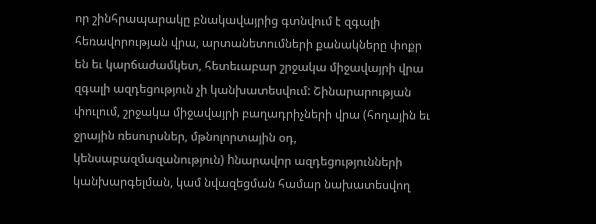որ շինհրապարակը բնակավայրից գտնվում է զգալի հեռավորության վրա, արտանետումների քանակները փոքր են եւ կարճաժամկետ, հետեւաբար շրջակա միջավայրի վրա զգալի ազդեցություն չի կանխատեսվում: Շինարարության փուլում, շրջակա միջավայրի բաղադրիչների վրա (հողային եւ ջրային ռեսուրսներ, մթնոլորտային օդ, կենսաբազմազանություն) hնարավոր ազդեցությունների կանխարգելման, կամ նվազեցման համար նախատեսվող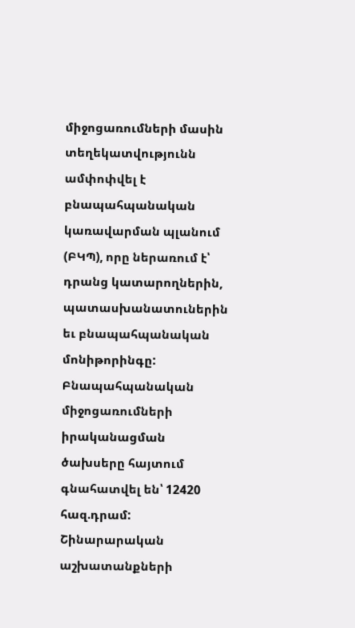միջոցառումների մասին տեղեկատվությունն ամփոփվել է բնապահպանական կառավարման պլանում (ԲԿՊ), որը ներառում է՝ դրանց կատարողներին, պատասխանատուներին եւ բնապահպանական մոնիթորինգը: Բնապահպանական միջոցառումների իրականացման ծախսերը հայտում գնահատվել են՝ 12420 հազ.դրամ:
Շինարարական աշխատանքների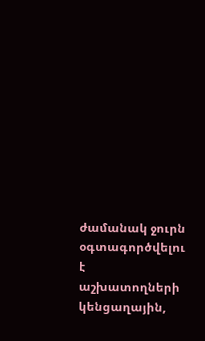ժամանակ ջուրն օգտագործվելու է աշխատողների կենցաղային,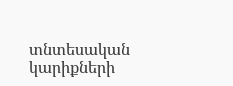տնտեսական կարիքների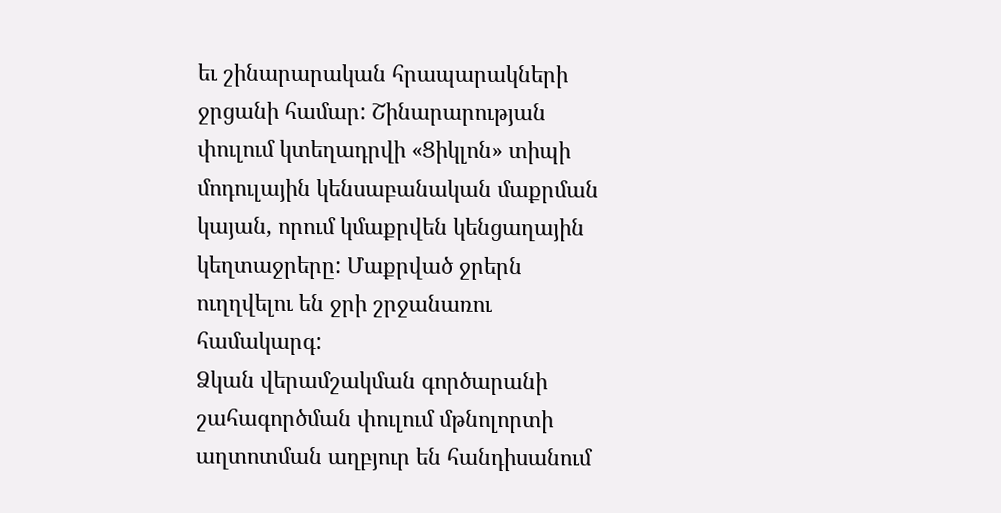եւ շինարարական հրապարակների ջրցանի համար: Շինարարության փուլում կտեղադրվի «Ցիկլոն» տիպի մոդուլային կենսաբանական մաքրման կայան, որում կմաքրվեն կենցաղային կեղտաջրերը: Մաքրված ջրերն ուղղվելու են ջրի շրջանառու համակարգ:
Ձկան վերամշակման գործարանի շահագործման փուլում մթնոլորտի աղտոտման աղբյուր են հանդիսանում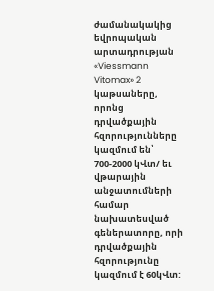ժամանակակից եվրոպական արտադրության «Viessmann Vitomax» 2 կաթսաները, որոնց դրվածքային հզորությունները կազմում են՝ 700-2000 կՎտ/ եւ վթարային անջատումների համար նախատեսված գեներատորը, որի դրվածքային հզորությունը կազմում է 60կՎտ: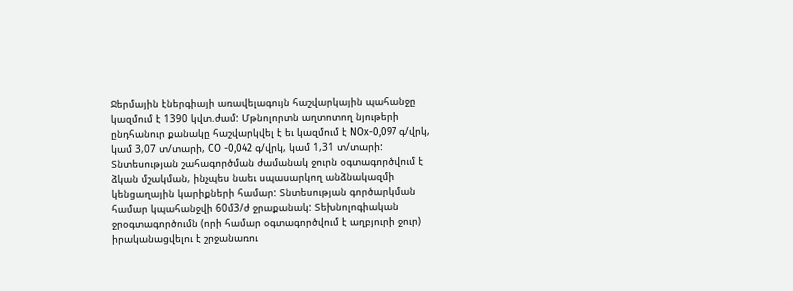Ջերմային էներգիայի առավելագույն հաշվարկային պահանջը կազմում է 1390 կվտ.ժամ: Մթնոլորտն աղտոտող նյութերի ընդհանուր քանակը հաշվարկվել է եւ կազմում է NOx-0,097 գ/վրկ, կամ 3,07 տ/տարի, CO -0,042 գ/վրկ, կամ 1,31 տ/տարի:
Տնտեսության շահագործման ժամանակ ջուրն օգտագործվում է ձկան մշակման, ինչպես նաեւ սպասարկող անձնակազմի կենցաղային կարիքների համար: Տնտեսության գործարկման համար կպահանջվի 60մ3/ժ ջրաքանակ: Տեխնոլոգիական ջրօգտագործումն (որի համար օգտագործվում է աղբյուրի ջուր) իրականացվելու է շրջանառու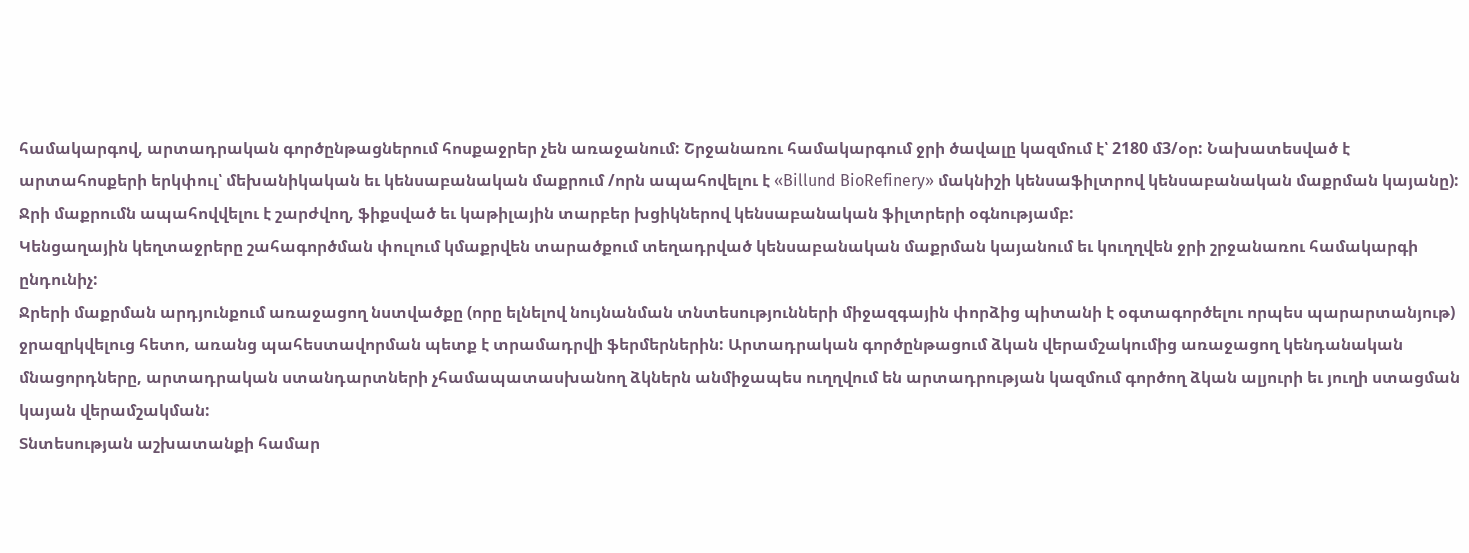համակարգով, արտադրական գործընթացներում հոսքաջրեր չեն առաջանում: Շրջանառու համակարգում ջրի ծավալը կազմում է՝ 2180 մ3/օր: Նախատեսված է արտահոսքերի երկփուլ՝ մեխանիկական եւ կենսաբանական մաքրում /որն ապահովելու է «Billund BioRefinery» մակնիշի կենսաֆիլտրով կենսաբանական մաքրման կայանը): Ջրի մաքրումն ապահովվելու է շարժվող, ֆիքսված եւ կաթիլային տարբեր խցիկներով կենսաբանական ֆիլտրերի օգնությամբ:
Կենցաղային կեղտաջրերը շահագործման փուլում կմաքրվեն տարածքում տեղադրված կենսաբանական մաքրման կայանում եւ կուղղվեն ջրի շրջանառու համակարգի ընդունիչ:
Ջրերի մաքրման արդյունքում առաջացող նստվածքը (որը ելնելով նույնանման տնտեսությունների միջազգային փորձից պիտանի է օգտագործելու որպես պարարտանյութ) ջրազրկվելուց հետո, առանց պահեստավորման պետք է տրամադրվի ֆերմերներին: Արտադրական գործընթացում ձկան վերամշակումից առաջացող կենդանական մնացորդները, արտադրական ստանդարտների չհամապատասխանող ձկներն անմիջապես ուղղվում են արտադրության կազմում գործող ձկան ալյուրի եւ յուղի ստացման կայան վերամշակման:
Տնտեսության աշխատանքի համար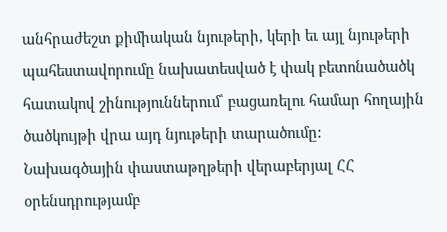անհրաժեշտ քիմիական նյութերի, կերի եւ այլ նյութերի պահեստավորումը նախատեսված է փակ բետոնածածկ հատակով շինություններում՝ բացառելու համար հողային ծածկույթի վրա այդ նյութերի տարածումը:
Նախագծային փաստաթղթերի վերաբերյալ ՀՀ օրենսդրությամբ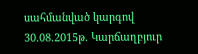սահմանված կարգով 30.08.2015թ. Կարճաղբյուր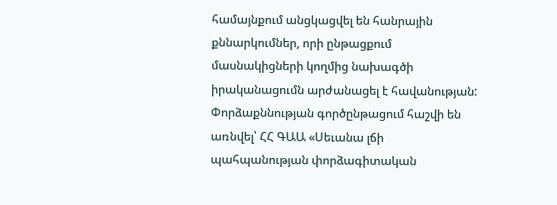համայնքում անցկացվել են հանրային քննարկումներ, որի ընթացքում մասնակիցների կողմից նախագծի իրականացումն արժանացել է հավանության:
Փորձաքննության գործընթացում հաշվի են առնվել՝ ՀՀ ԳԱԱ «Սեւանա լճի պահպանության փորձագիտական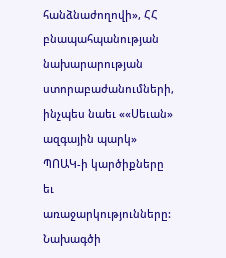հանձնաժողովի», ՀՀ բնապահպանության նախարարության ստորաբաժանումների, ինչպես նաեւ ««Սեւան» ազգային պարկ» ՊՈԱԿ-ի կարծիքները եւ առաջարկությունները:
Նախագծի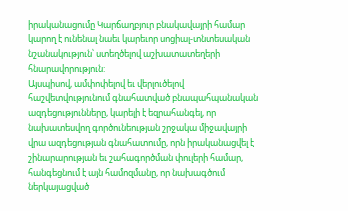իրականացումը Կարճաղբյուր բնակավայրի համար կարող է ունենալ նաեւ կարեւոր սոցիալ-տնտեսական նշանակություն՝ ստեղծելով աշխատատեղերի հնարավորություն:
Այսպիսով, ամփոփելով եւ վերլուծելով հաշվետվությունում գնահատված բնապահպանական ազդեցությունները, կարելի է եզրահանգել, որ նախատեսվող գործունեության շրջակա միջավայրի վրա ազդեցության գնահատումը, որն իրականացվել է շինարարության եւ շահագործման փուլերի համար, հանգեցնում է այն համոզմանը, որ նախագծում ներկայացված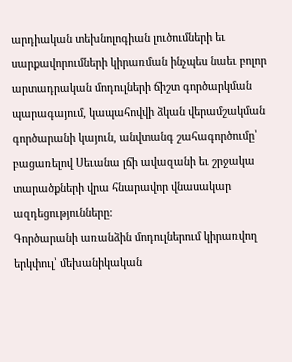արդիական տեխնոլոգիան լուծումների եւ սարքավորումների կիրառման ինչպես նաեւ բոլոր արտադրական մոդուլների ճիշտ գործարկման պարագայում, կապահովվի ձկան վերամշակման գործարանի կայուն, անվտանգ շահագործումը՝ բացառելով Սեւանա լճի ավազանի եւ շրջակա տարածքների վրա հնարավոր վնասակար ազդեցությունները:
Գործարանի առանձին մոդուլներում կիրառվող երկփուլ՝ մեխանիկական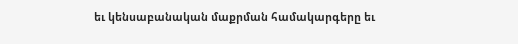եւ կենսաբանական մաքրման համակարգերը եւ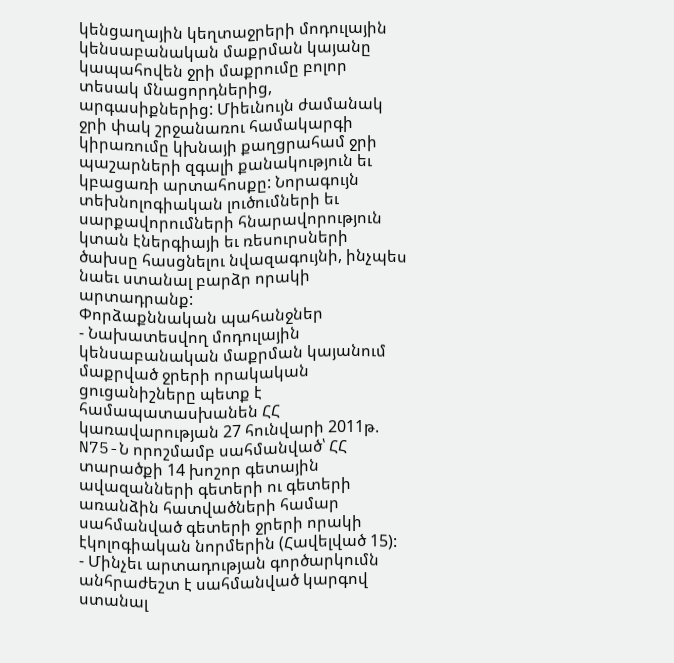կենցաղային կեղտաջրերի մոդուլային կենսաբանական մաքրման կայանը կապահովեն ջրի մաքրումը բոլոր տեսակ մնացորդներից, արգասիքներից: Միեւնույն ժամանակ ջրի փակ շրջանառու համակարգի կիրառումը կխնայի քաղցրահամ ջրի պաշարների զգալի քանակություն եւ կբացառի արտահոսքը: Նորագույն տեխնոլոգիական լուծումների եւ սարքավորումների հնարավորություն կտան էներգիայի եւ ռեսուրսների ծախսը հասցնելու նվազագույնի, ինչպես նաեւ ստանալ բարձր որակի արտադրանք:
Փորձաքննական պահանջներ
- Նախատեսվող մոդուլային կենսաբանական մաքրման կայանում մաքրված ջրերի որակական ցուցանիշները պետք է համապատասխանեն ՀՀ կառավարության 27 հունվարի 2011թ. N75-Ն որոշմամբ սահմանված՝ ՀՀ տարածքի 14 խոշոր գետային ավազանների գետերի ու գետերի առանձին հատվածների համար սահմանված գետերի ջրերի որակի էկոլոգիական նորմերին (Հավելված 15):
- Մինչեւ արտադության գործարկումն անհրաժեշտ է սահմանված կարգով ստանալ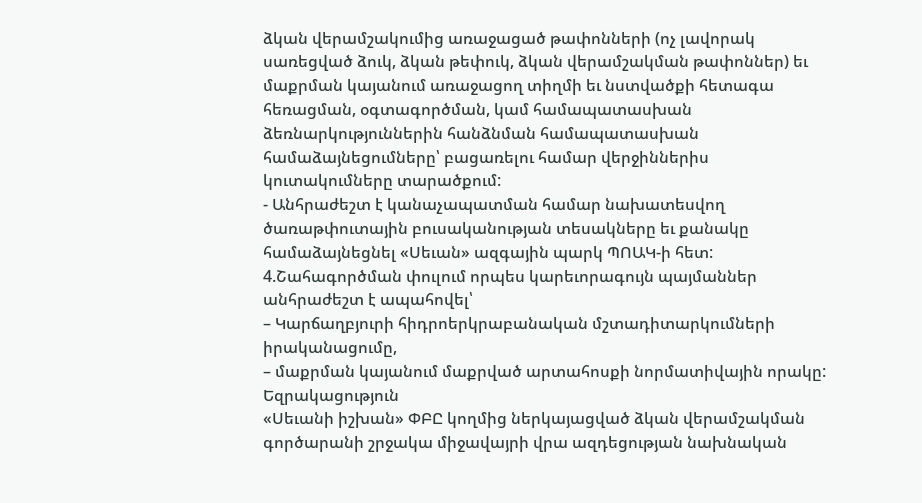ձկան վերամշակումից առաջացած թափոնների (ոչ լավորակ սառեցված ձուկ, ձկան թեփուկ, ձկան վերամշակման թափոններ) եւ մաքրման կայանում առաջացող տիղմի եւ նստվածքի հետագա հեռացման, օգտագործման, կամ համապատասխան ձեռնարկություններին հանձնման համապատասխան համաձայնեցումները՝ բացառելու համար վերջիններիս կուտակումները տարածքում:
- Անհրաժեշտ է կանաչապատման համար նախատեսվող ծառաթփուտային բուսականության տեսակները եւ քանակը համաձայնեցնել «Սեւան» ազգային պարկ ՊՈԱԿ-ի հետ:
4.Շահագործման փուլում որպես կարեւորագույն պայմաններ անհրաժեշտ է ապահովել՝
– Կարճաղբյուրի հիդրոերկրաբանական մշտադիտարկումների իրականացումը,
– մաքրման կայանում մաքրված արտահոսքի նորմատիվային որակը:
Եզրակացություն
«Սեւանի իշխան» ՓԲԸ կողմից ներկայացված ձկան վերամշակման գործարանի շրջակա միջավայրի վրա ազդեցության նախնական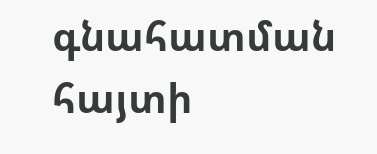գնահատման հայտի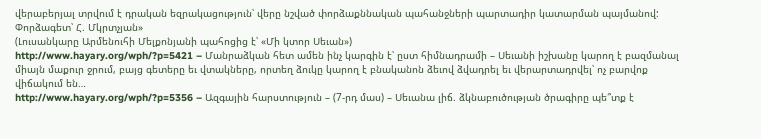վերաբերյալ տրվում է դրական եզրակացություն՝ վերը նշված փորձաքննական պահանջների պարտադիր կատարման պայմանով:
Փորձագետ՝ Հ. Մկրտչյան»
(Լուսանկարը Արմենուհի Մելքոնյանի պահոցից է՝ «Մի կտոր Սեւան»)
http://www.hayary.org/wph/?p=5421 – Մանրաձկան հետ ամեն ինչ կարգին է՝ ըստ հիմնադրամի – Սեւանի իշխանը կարող է բազմանալ միայն մաքուր ջրում, բայց գետերը եւ վտակները, որտեղ ձուկը կարող է բնականոն ձեւով ձվադրել եւ վերարտադրվել՝ ոչ բարվոք վիճակում են…
http://www.hayary.org/wph/?p=5356 – Ազգային հարստություն – (7-րդ մաս) – Սեւանա լիճ. ձկնաբուծության ծրագիրը պե՞տք է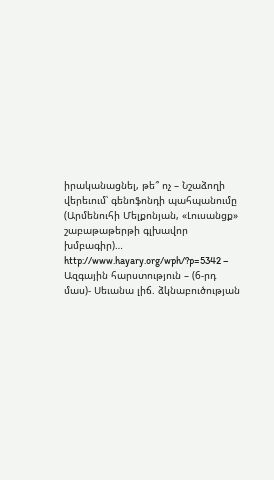իրականացնել, թե՞ ոչ – Նշաձողի վերեւում՝ գենոֆոնդի պահպանումը (Արմենուհի Մելքոնյան, «Լուսանցք» շաբաթաթերթի գլխավոր խմբագիր)… http://www.hayary.org/wph/?p=5342 – Ազգային հարստություն – (6-րդ մաս)- Սեւանա լիճ. ձկնաբուծության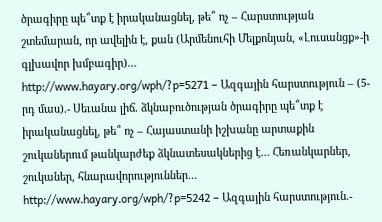ծրագիրը պե՞տք է իրականացնել, թե՞ ոչ – Հարստության շտեմարան, որ ավելին է, քան (Արմենուհի Մելքոնյան, «Լուսանցք»-ի գլխավոր խմբագիր)…
http://www.hayary.org/wph/?p=5271 – Ազգային հարստություն – (5-րդ մաս).- Սեւանա լիճ. ձկնաբուծության ծրագիրը պե՞տք է իրականացնել, թե՞ ոչ – Հայաստանի իշխանը արտաքին շուկաներում թանկարժեք ձկնատեսակներից է… Հեռանկարներ, շուկաներ, հնարավորություններ…
http://www.hayary.org/wph/?p=5242 – Ազգային հարստություն.-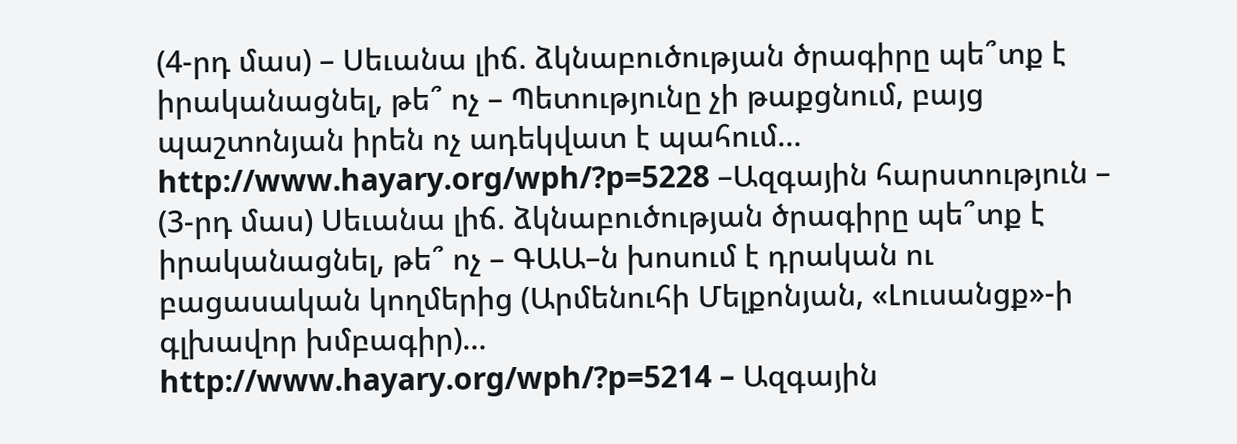(4-րդ մաս) – Սեւանա լիճ. ձկնաբուծության ծրագիրը պե՞տք է իրականացնել, թե՞ ոչ – Պետությունը չի թաքցնում, բայց պաշտոնյան իրեն ոչ ադեկվատ է պահում… http://www.hayary.org/wph/?p=5228 –Ազգային հարստություն – (3-րդ մաս) Սեւանա լիճ. ձկնաբուծության ծրագիրը պե՞տք է իրականացնել, թե՞ ոչ – ԳԱԱ–ն խոսում է դրական ու բացասական կողմերից (Արմենուհի Մելքոնյան, «Լուսանցք»-ի գլխավոր խմբագիր)…
http://www.hayary.org/wph/?p=5214 – Ազգային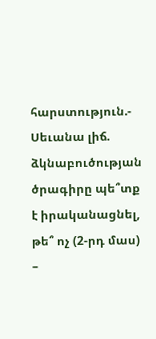հարստություն.- Սեւանա լիճ. ձկնաբուծության ծրագիրը պե՞տք է իրականացնել, թե՞ ոչ (2-րդ մաս) –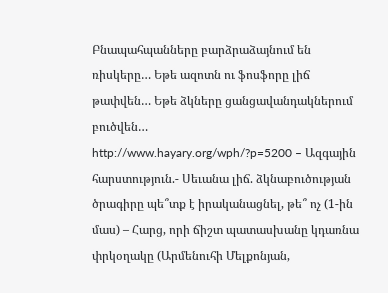Բնապահպանները բարձրաձայնում են ռիսկերը… Եթե ազոտն ու ֆոսֆորը լիճ թափվեն… Եթե ձկները ցանցավանդակներում բուծվեն…
http://www.hayary.org/wph/?p=5200 – Ազգային հարստություն.- Սեւանա լիճ. ձկնաբուծության ծրագիրը պե՞տք է իրականացնել, թե՞ ոչ (1-ին մաս) – Հարց, որի ճիշտ պատասխանը կդառնա փրկօղակը (Արմենուհի Մելքոնյան,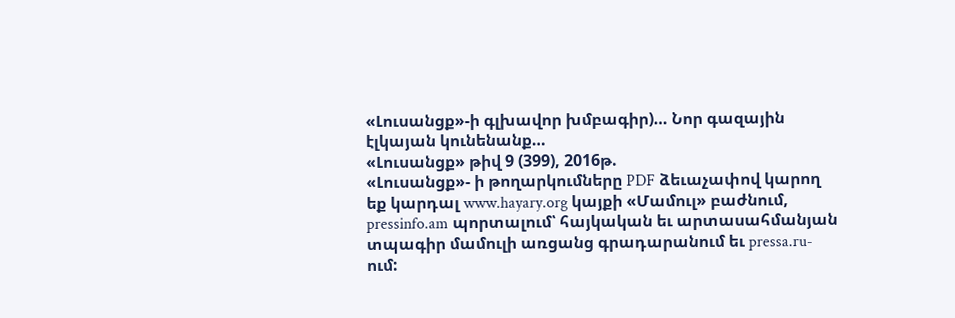«Լուսանցք»-ի գլխավոր խմբագիր)… Նոր գազային էլկայան կունենանք…
«Լուսանցք» թիվ 9 (399), 2016թ.
«Լուսանցք»- ի թողարկումները PDF ձեւաչափով կարող եք կարդալ www.hayary.org կայքի «Մամուլ» բաժնում, pressinfo.am պորտալում՝ հայկական եւ արտասահմանյան տպագիր մամուլի առցանց գրադարանում եւ pressa.ru-ում: